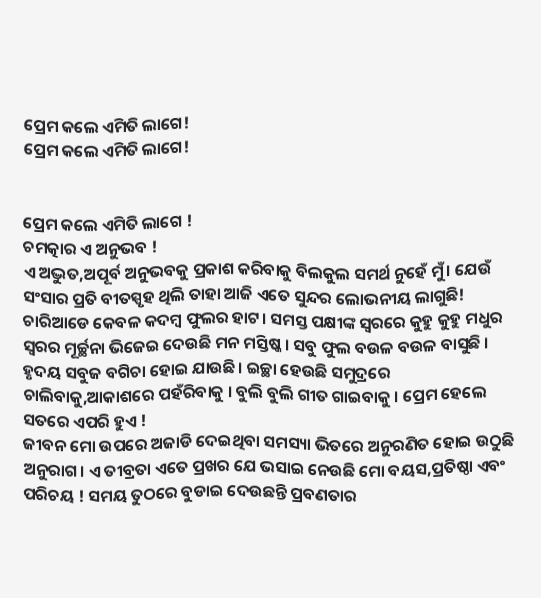ପ୍ରେମ କଲେ ଏମିତି ଲାଗେ!
ପ୍ରେମ କଲେ ଏମିତି ଲାଗେ!


ପ୍ରେମ କଲେ ଏମିତି ଲାଗେ !
ଚମତ୍କାର ଏ ଅନୁଭବ !
ଏ ଅଦ୍ଭୁତ,ଅପୂର୍ବ ଅନୁଭବକୁ ପ୍ରକାଶ କରିବାକୁ ବିଲକୁଲ ସମର୍ଥ ନୁହେଁ ମୁଁ। ଯେଉଁ ସଂସାର ପ୍ରତି ବୀତସ୍ପୃହ ଥିଲି ତାହା ଆଜି ଏତେ ସୁନ୍ଦର ଲୋଭନୀୟ ଲାଗୁଛି! ଚାରିଆଡେ କେବଳ କଦମ୍ବ ଫୁଲର ହାଟ। ସମସ୍ତ ପକ୍ଷୀଙ୍କ ସ୍ୱରରେ କୁହୁ କୁହୁ ମଧୁର ସ୍ୱରର ମୂର୍ଚ୍ଛନା ଭିଜେଇ ଦେଉଛି ମନ ମସ୍ତିଷ୍କ । ସବୁ ଫୁଲ ବଉଳ ବଉଳ ବାସୁଛି । ହୃଦୟ ସବୁଜ ବଗିଚା ହୋଇ ଯାଉଛି। ଇଚ୍ଛା ହେଉଛି ସମୁଦ୍ରରେ ଚାଲିବାକୁ,ଆକାଶରେ ପହଁରିବାକୁ । ବୁଲି ବୁଲି ଗୀତ ଗାଇବାକୁ । ପ୍ରେମ ହେଲେ ସତରେ ଏପରି ହୁଏ !
ଜୀବନ ମୋ ଉପରେ ଅଜାଡି ଦେଇଥିବା ସମସ୍ୟା ଭିତରେ ଅନୁରଣିତ ହୋଇ ଉଠୁଛି ଅନୁରାଗ। ଏ ତୀବ୍ରତା ଏତେ ପ୍ରଖର ଯେ ଭସାଇ ନେଉଛି ମୋ ବୟସ,ପ୍ରତିଷ୍ଠା ଏବଂ ପରିଚୟ ! ସମୟ ତୁଠରେ ବୁଡାଇ ଦେଉଛନ୍ତି ପ୍ରବଣତାର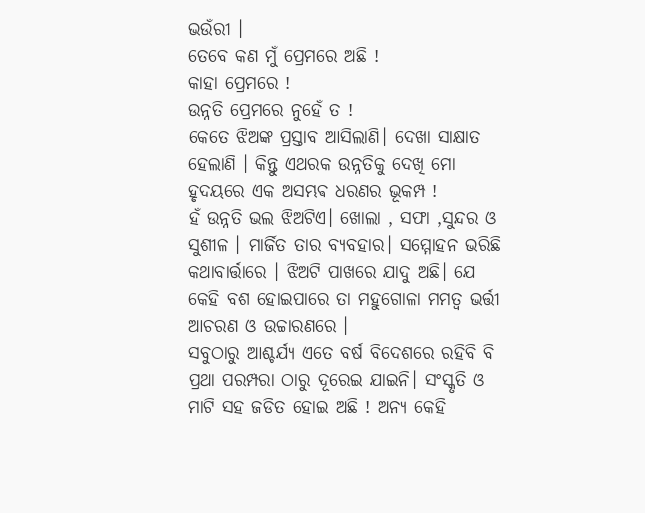ଭଉଁରୀ ।
ତେବେ କଣ ମୁଁ ପ୍ରେମରେ ଅଛି !
କାହା ପ୍ରେମରେ !
ଉନ୍ନତି ପ୍ରେମରେ ନୁହେଁ ତ !
କେତେ ଝିଅଙ୍କ ପ୍ରସ୍ତାବ ଆସିଲାଣି। ଦେଖା ସାକ୍ଷାତ ହେଲାଣି । କିନ୍ତୁ ଏଥରକ ଉନ୍ନତିକୁ ଦେଖି ମୋ ହୃଦୟରେ ଏକ ଅସମ୍ଭଵ ଧରଣର ଭୂକମ୍ପ !
ହଁ ଉନ୍ନତି ଭଲ ଝିଅଟିଏ। ଖୋଲା , ସଫା ,ସୁନ୍ଦର ଓ ସୁଶୀଳ । ମାର୍ଜିତ ତାର ବ୍ୟବହାର। ସମ୍ମୋହନ ଭରିଛି କଥାବାର୍ତ୍ତାରେ । ଝିଅଟି ପାଖରେ ଯାଦୁ ଅଛି। ଯେ କେହି ବଶ ହୋଇପାରେ ତା ମହୁଗୋଳା ମମତ୍ୱ ଭର୍ତ୍ତୀ ଆଚରଣ ଓ ଉଚ୍ଚାରଣରେ ।
ସବୁଠାରୁ ଆଶ୍ଚର୍ଯ୍ୟ ଏତେ ବର୍ଷ ବିଦେଶରେ ରହିବି ବି ପ୍ରଥା ପରମ୍ପରା ଠାରୁ ଦୂରେଇ ଯାଇନି। ସଂସ୍କୃତି ଓ ମାଟି ସହ ଜଡିତ ହୋଇ ଅଛି ! ଅନ୍ୟ କେହି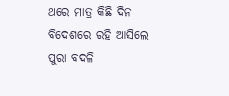ଥରେ ମାତ୍ର କିଛି ଦିନ ବିଦେଶରେ ରହି ଆସିଲେ ପୁରା ବଦଳି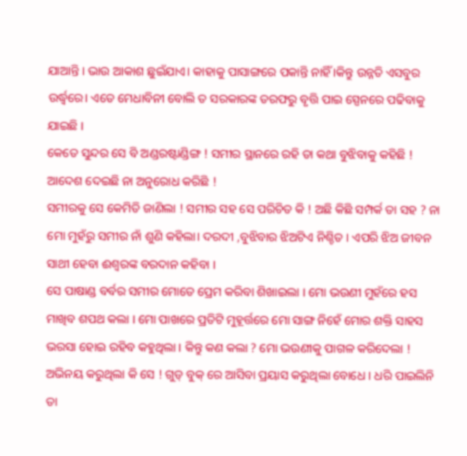ଯାଆନ୍ତି । ଭାଉ ଆକାଶ ଛୁଇଁଯାଏ। କାହାକୁ ପାସାଙ୍ଗରେ ପକାନ୍ତି ନାହିଁ ।କିନ୍ତୁ ଉନ୍ନତି ଏସବୁର ଉର୍ଦ୍ଧ୍ବରେ। ଏତେ ମେଧାବିନୀ ବୋଲି ତ ସରକାରଙ୍କ ତରଫରୁ ବୃତ୍ତି ପାଇ ସ୍ପେନରେ ପଢିବାକୁ ଯାଇଛି ।
କେତେ ସୁନ୍ଦର ସେ ବି ଅଣ୍ଡରଷ୍ଟାଣ୍ଡିଙ୍ଗ ! ସମୀର ସ୍ଥାନରେ ରହି ତା କଥା ବୁଝିବାକୁ କହିଛି ! ଆଦେଶ ଦେଇଛି ନା ଅନୁରୋଧ କରିଛି !
ସମୀରକୁ ସେ କେମିତି ଜାଣିଲା ! ସମୀର ସହ ସେ ପରିଚିତ କି ! ଅଛି କିଛି ସମ୍ପର୍କ ତା ସହ ? ନା ମୋ ମୁହଁରୁ ସମୀର ନାଁ ଶୁଣି କହିଲା। ଦରଦୀ ,ବୁଝିବାର ଝିଅଟିଏ ନିଶ୍ଚିତ । ଏପରି ଝିଅ ଜୀବନ ସାଥୀ ହେବା ଈଶ୍ବରଙ୍କ ବରଦାନ କହିବା ।
ସେ ପାଷାଣ୍ଡ ବର୍ବର ସମୀର ମୋତେ ପ୍ରେମ କରିବା ଶିଖାଇଲା । ମୋ ଭଉଣୀ ମୁହଁରେ ହସ ମାଖିବ ଶପଥ କଲା । ମୋ ପାଖରେ ପ୍ରତିଟି ମୁହୂର୍ତ୍ତରେ ମୋ ସାଙ୍ଗ ନିହେଁ ମୋର ଶକ୍ତି ସାହସ ଭରସା ହୋଇ ରହିବ କହୁଥିଲା । କିନ୍ତୁ କଣ କଲା ? ମୋ ଭଉଣୀକୁ ପାଗଳ କରିଦେଲା ! ଅଭିନୟ କରୁଥିଲା କି ସେ ! ଗୁଡ୍ ବୁକ୍ ରେ ଆସିବା ପ୍ରୟାସ କରୁଥିଲା ବୋଧେ । ଧରି ପାଇଲିନି ତା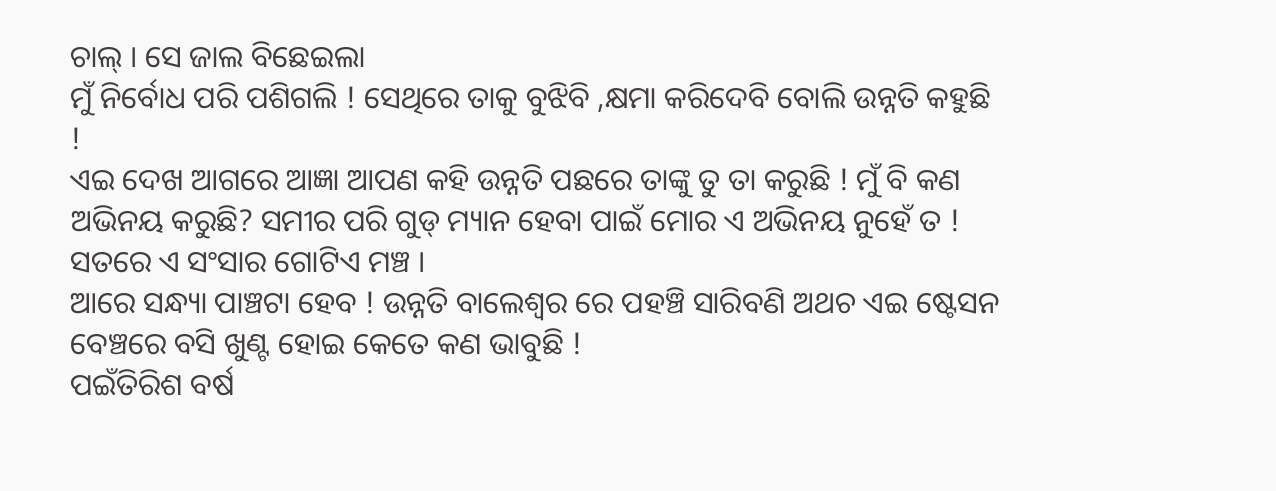ଚାଲ୍ । ସେ ଜାଲ ବିଛେଇଲା
ମୁଁ ନିର୍ବୋଧ ପରି ପଶିଗଲି ! ସେଥିରେ ତାକୁ ବୁଝିବି ,କ୍ଷମା କରିଦେବି ବୋଲି ଉନ୍ନତି କହୁଛି !
ଏଇ ଦେଖ ଆଗରେ ଆଜ୍ଞା ଆପଣ କହି ଉନ୍ନତି ପଛରେ ତାଙ୍କୁ ତୁ ତା କରୁଛି ! ମୁଁ ବି କଣ ଅଭିନୟ କରୁଛି? ସମୀର ପରି ଗୁଡ୍ ମ୍ୟାନ ହେବା ପାଇଁ ମୋର ଏ ଅଭିନୟ ନୁହେଁ ତ ! ସତରେ ଏ ସଂସାର ଗୋଟିଏ ମଞ୍ଚ ।
ଆରେ ସନ୍ଧ୍ୟା ପାଞ୍ଚଟା ହେବ ! ଉନ୍ନତି ବାଲେଶ୍ଵର ରେ ପହଞ୍ଚି ସାରିବଣି ଅଥଚ ଏଇ ଷ୍ଟେସନ ବେଞ୍ଚରେ ବସି ଖୁଣ୍ଟ ହୋଇ କେତେ କଣ ଭାବୁଛି !
ପଇଁତିରିଶ ବର୍ଷ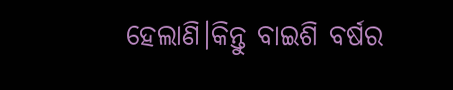ହେଲାଣି।କିନ୍ତୁ ବାଇଶି ବର୍ଷର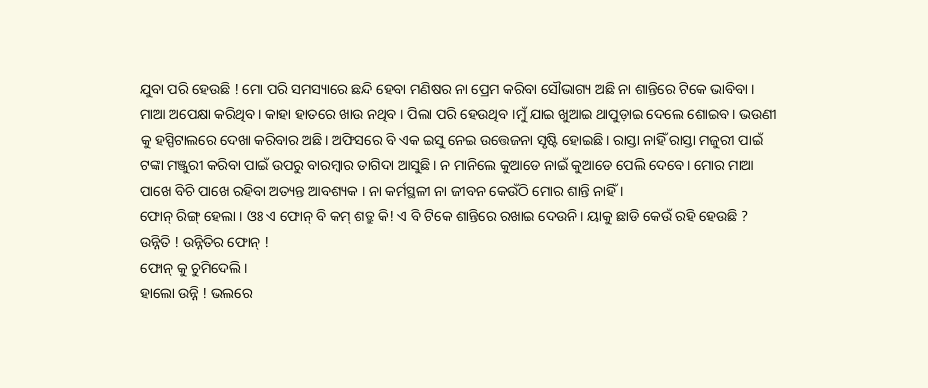ଯୁବା ପରି ହେଉଛି ! ମୋ ପରି ସମସ୍ୟାରେ ଛନ୍ଦି ହେବା ମଣିଷର ନା ପ୍ରେମ କରିବା ସୌଭାଗ୍ୟ ଅଛି ନା ଶାନ୍ତିରେ ଟିକେ ଭାବିବା ।
ମାଆ ଅପେକ୍ଷା କରିଥିବ। କାହା ହାତରେ ଖାଉ ନଥିବ । ପିଲା ପରି ହେଉଥିବ ।ମୁଁ ଯାଇ ଖୁଆଇ ଥାପୁଡ଼ାଇ ଦେଲେ ଶୋଇବ। ଭଉଣୀ କୁ ହସ୍ପିଟାଲରେ ଦେଖା କରିବାର ଅଛି। ଅଫିସରେ ବି ଏକ ଇସୁ ନେଇ ଉତ୍ତେଜନା ସୃଷ୍ଟି ହୋଇଛି। ରାସ୍ତା ନାହିଁ ରାସ୍ତା ମଜୁରୀ ପାଇଁ ଟଙ୍କା ମଞ୍ଜୁରୀ କରିବା ପାଇଁ ଉପରୁ ବାରମ୍ବାର ତାଗିଦା ଆସୁଛି। ନ ମାନିଲେ କୁଆଡେ ନାଇଁ କୁଆଡେ ପେଲି ଦେବେ। ମୋର ମାଆ ପାଖେ ବିଚି ପାଖେ ରହିବା ଅତ୍ୟନ୍ତ ଆବଶ୍ୟକ । ନା କର୍ମସ୍ଥଳୀ ନା ଜୀବନ କେଉଁଠି ମୋର ଶାନ୍ତି ନାହିଁ ।
ଫୋନ୍ ରିଙ୍ଗ୍ ହେଲା । ଓଃ ଏ ଫୋନ୍ ବି କମ୍ ଶତ୍ରୁ କି! ଏ ବି ଟିକେ ଶାନ୍ତିରେ ରଖାଇ ଦେଉନି। ୟାକୁ ଛାଡି କେଉଁ ରହି ହେଉଛି ?
ଉନ୍ନିତି ! ଉନ୍ନିତିର ଫୋନ୍ !
ଫୋନ୍ କୁ ଚୁମିଦେଲି।
ହାଲୋ ଉନ୍ନି ! ଭଲରେ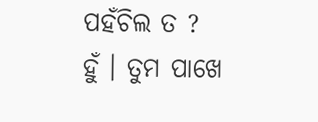ପହଁଚିଲ ତ ?
ହୁଁ । ତୁମ ପାଖେ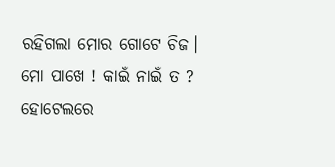ରହିଗଲା ମୋର ଗୋଟେ ଚିଜ।
ମୋ ପାଖେ ! କାଇଁ ନାଇଁ ତ ? ହୋଟେଲରେ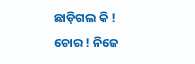ଛାଡ଼ିଗଲ କି !
ଚୋର ! ନିଜେ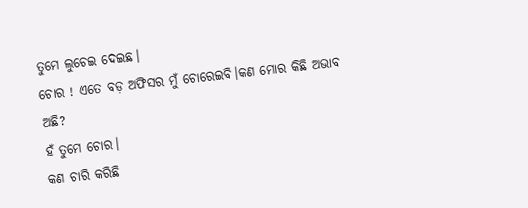ତୁମେ ଲୁଚେଇ ଦେଇଛ।
ଚୋର ! ଏତେ ବଡ଼ ଅଫିସର ମୁଁ ଚୋରେଇବି।କଣ ମୋର କିଛି ଅଭାବ ଅଛି?
ହଁ ତୁମେ ଚୋର।
କଣ ଚାରି କରିଛି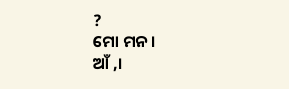?
ମୋ ମନ।
ଆଁ ,।